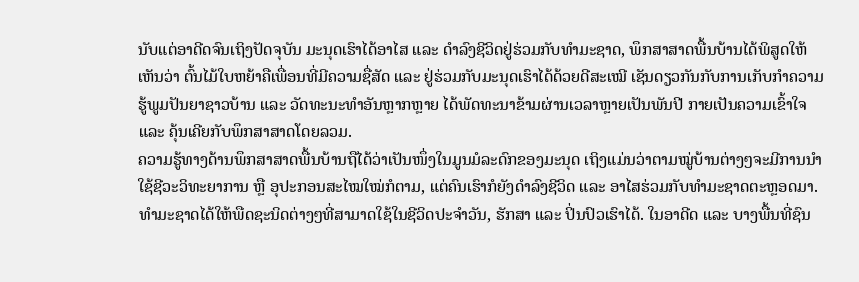ນັບແຕ່ອາດີດຈົນເຖິງປັດຈຸບັນ ມະນຸດເຮົາໄດ້ອາໄສ ແລະ ດຳລົງຊີວິດຢູ່ຮ່ວມກັບທຳມະຊາດ, ພຶກສາສາດພື້ນບ້ານໄດ້ພິສູດໃຫ້ເຫັນວ່າ ຕົ້ນໄມ້ໃບຫຍ້າຄືເພື່ອນທີ່ມີຄວາມຊື່ສັດ ແລະ ຢູ່ຮ່ວມກັບມະນຸດເຮົາໄດ້ດ້ວຍດີສະເໝີ ເຊັນດຽວກັນກັບການເກັບກຳຄວາມຮູ້ພູມປັນຍາຊາວບ້ານ ແລະ ວັດທະນະທຳອັນຫຼາກຫຼາຍ ໄດ້ພັດທະນາຂ້າມຜ່ານເວລາຫຼາຍເປັນພັນປີ ກາຍເປັນຄວາມເຂົ້າໃຈ ແລະ ຄຸ້ນເຄີຍກັບພຶກສາສາດໂດຍລວມ.
ຄວາມຮູ້ທາງດ້ານພຶກສາສາດພື້ນບ້ານຖືໄດ້ວ່າເປັນໜຶ່ງໃນມູນມໍລະດົກຂອງມະນຸດ ເຖິງແມ່ນວ່າຕາມໝູ່ບ້ານຕ່າງໆຈະມີການນຳໃຊ້ຊີວະວິທະຍາການ ຫຼື ອຸປະກອນສະໄໝໃໝ່ກໍຕາມ, ແຕ່ຄົນເຮົາກໍຍັງດຳລົງຊີວິດ ແລະ ອາໄສຮ່ວມກັບທຳມະຊາດຕະຫຼອດມາ. ທຳມະຊາດໄດ້ໃຫ້ພືດຊະນິດຕ່າງໆທີ່ສາມາດໃຊ້ໃນຊີວິດປະຈຳວັນ, ຮັກສາ ແລະ ປິ່ນປົວເຮົາໄດ້. ໃນອາດີດ ແລະ ບາງພື້ນທີ່ຊົນ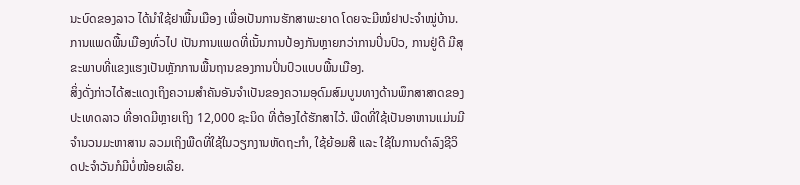ນະບົດຂອງລາວ ໄດ້ນຳໃຊ້ຢາພື້ນເມືອງ ເພື່ອເປັນການຮັກສາພະຍາດ ໂດຍຈະມີໝໍຢາປະຈຳໝູ່ບ້ານ. ການແພດພື້ນເມືອງທົ່ວໄປ ເປັນການແພດທີ່ເນັ້ນການປ້ອງກັນຫຼາຍກວ່າການປິ່ນປົວ, ການຢູ່ດີ ມີສຸຂະພາບທີ່ແຂງແຮງເປັນຫຼັກການພື້ນຖານຂອງການປິ່ນປົວແບບພື້ນເມືອງ.
ສິ່ງດັ່ງກ່າວໄດ້ສະແດງເຖິງຄວາມສຳຄັນອັນຈຳເປັນຂອງຄວາມອຸດົມສົມບູນທາງດ້ານພຶກສາສາດຂອງປະເທດລາວ ທີ່ອາດມີຫຼາຍເຖິງ 12,000 ຊະນິດ ທີ່ຕ້ອງໄດ້ຮັກສາໄວ້. ພືດທີ່ໃຊ້ເປັນອາຫານແມ່ນມີຈຳນວນມະຫາສານ ລວມເຖິງພືດທີ່ໃຊ້ໃນວຽກງານຫັດຖະກຳ, ໃຊ້ຍ້ອມສີ ແລະ ໃຊ້ໃນການດຳລົງຊີວິດປະຈຳວັນກໍມີບໍ່ໜ້ອຍເລີຍ.